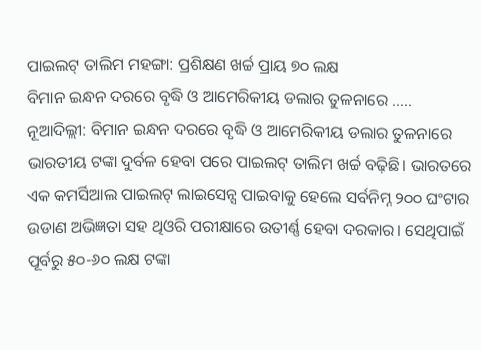ପାଇଲଟ୍ ତାଲିମ ମହଙ୍ଗା: ପ୍ରଶିକ୍ଷଣ ଖର୍ଚ୍ଚ ପ୍ରାୟ ୭୦ ଲକ୍ଷ
ବିମାନ ଇନ୍ଧନ ଦରରେ ବୃଦ୍ଧି ଓ ଆମେରିକୀୟ ଡଲାର ତୁଳନାରେ …..
ନୂଆଦିଲ୍ଲୀ: ବିମାନ ଇନ୍ଧନ ଦରରେ ବୃଦ୍ଧି ଓ ଆମେରିକୀୟ ଡଲାର ତୁଳନାରେ ଭାରତୀୟ ଟଙ୍କା ଦୁର୍ବଳ ହେବା ପରେ ପାଇଲଟ୍ ତାଲିମ ଖର୍ଚ୍ଚ ବଢ଼ିଛି। ଭାରତରେ ଏକ କମର୍ସିଆଲ ପାଇଲଟ୍ ଲାଇସେନ୍ସ ପାଇବାକୁ ହେଲେ ସର୍ବନିମ୍ନ ୨୦୦ ଘଂଟାର ଉଡାଣ ଅଭିଜ୍ଞତା ସହ ଥିଓରି ପରୀକ୍ଷାରେ ଉତୀର୍ଣ୍ଣ ହେବା ଦରକାର। ସେଥିପାଇଁ ପୂର୍ବରୁ ୫୦-୬୦ ଲକ୍ଷ ଟଙ୍କା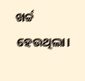ଖର୍ଚ୍ଚ ହେଉଥିଲା।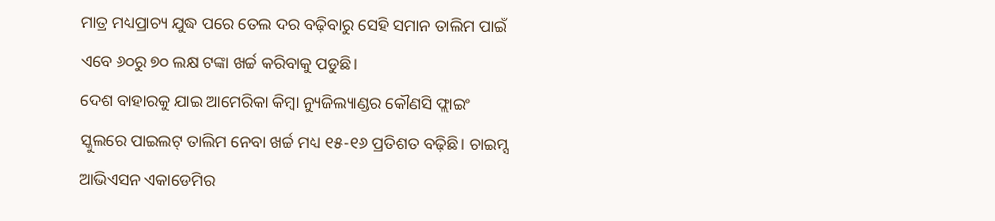ମାତ୍ର ମଧ୍ୟପ୍ରାଚ୍ୟ ଯୁଦ୍ଧ ପରେ ତେଲ ଦର ବଢ଼ିବାରୁ ସେହି ସମାନ ତାଲିମ ପାଇଁ ଏବେ ୬୦ରୁ ୭୦ ଲକ୍ଷ ଟଙ୍କା ଖର୍ଚ୍ଚ କରିବାକୁ ପଡୁଛି।
ଦେଶ ବାହାରକୁ ଯାଇ ଆମେରିକା କିମ୍ବା ନ୍ୟୁଜିଲ୍ୟାଣ୍ଡର କୌଣସି ଫ୍ଲାଇଂ ସ୍କୁଲରେ ପାଇଲଟ୍ ତାଲିମ ନେବା ଖର୍ଚ୍ଚ ମଧ୍ୟ ୧୫-୧୬ ପ୍ରତିଶତ ବଢ଼ିଛି। ଚାଇମ୍ସ ଆଭିଏସନ ଏକାଡେମିର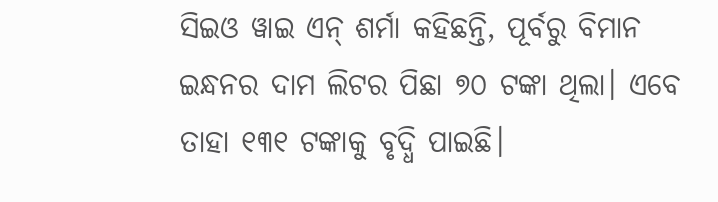ସିଇଓ ୱାଇ ଏନ୍ ଶର୍ମା କହିଛନ୍ତି, ପୂର୍ବରୁ ବିମାନ ଇନ୍ଧନର ଦାମ ଲିଟର ପିଛା ୭୦ ଟଙ୍କା ଥିଲା। ଏବେ ତାହା ୧୩୧ ଟଙ୍କାକୁ ବୃଦ୍ଧି ପାଇଛି।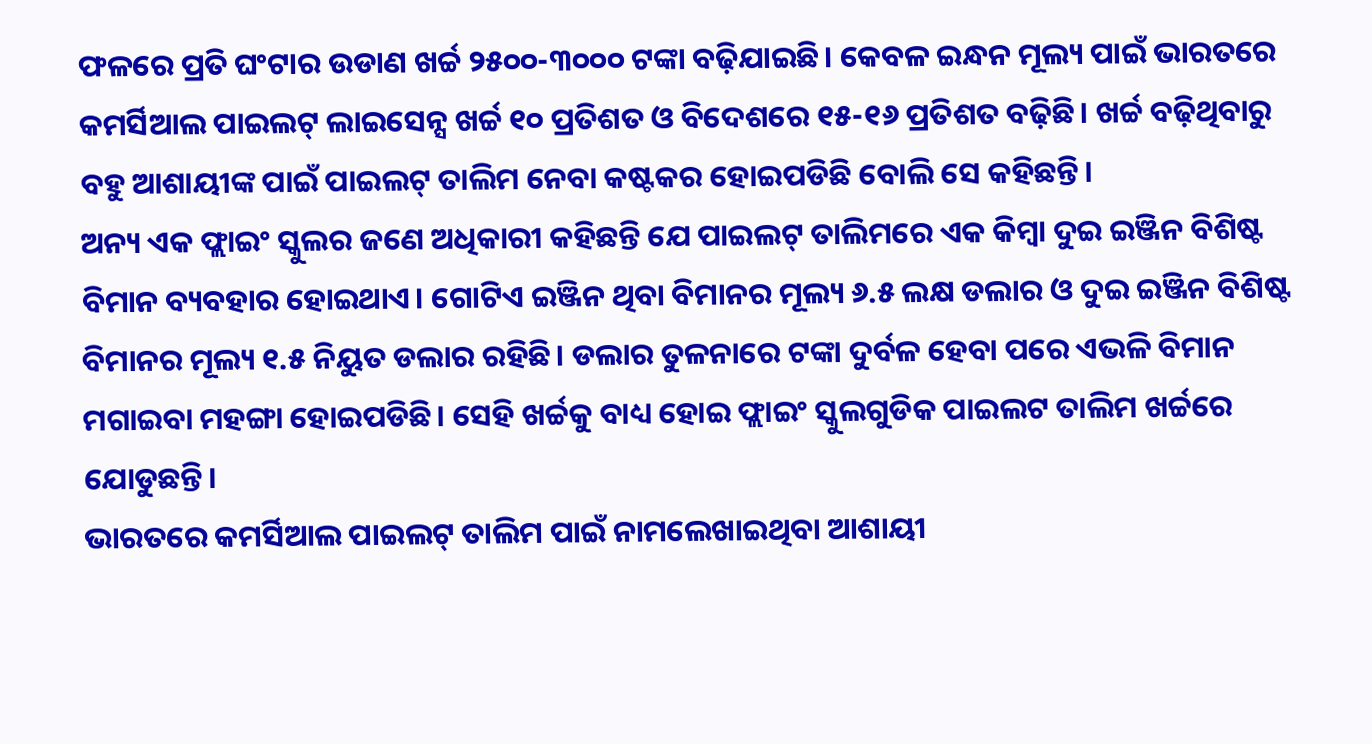ଫଳରେ ପ୍ରତି ଘଂଟାର ଉଡାଣ ଖର୍ଚ୍ଚ ୨୫୦୦-୩୦୦୦ ଟଙ୍କା ବଢ଼ିଯାଇଛି। କେବଳ ଇନ୍ଧନ ମୂଲ୍ୟ ପାଇଁ ଭାରତରେ କମର୍ସିଆଲ ପାଇଲଟ୍ ଲାଇସେନ୍ସ ଖର୍ଚ୍ଚ ୧୦ ପ୍ରତିଶତ ଓ ବିଦେଶରେ ୧୫-୧୬ ପ୍ରତିଶତ ବଢ଼ିଛି। ଖର୍ଚ୍ଚ ବଢ଼ିଥିବାରୁ ବହୁ ଆଶାୟୀଙ୍କ ପାଇଁ ପାଇଲଟ୍ ତାଲିମ ନେବା କଷ୍ଟକର ହୋଇପଡିଛି ବୋଲି ସେ କହିଛନ୍ତି।
ଅନ୍ୟ ଏକ ଫ୍ଲାଇଂ ସ୍କୁଲର ଜଣେ ଅଧିକାରୀ କହିଛନ୍ତି ଯେ ପାଇଲଟ୍ ତାଲିମରେ ଏକ କିମ୍ବା ଦୁଇ ଇଞ୍ଜିନ ବିଶିଷ୍ଟ ବିମାନ ବ୍ୟବହାର ହୋଇଥାଏ। ଗୋଟିଏ ଇଞ୍ଜିନ ଥିବା ବିମାନର ମୂଲ୍ୟ ୬.୫ ଲକ୍ଷ ଡଲାର ଓ ଦୁଇ ଇଞ୍ଜିନ ବିଶିଷ୍ଟ ବିମାନର ମୂଲ୍ୟ ୧.୫ ନିୟୁତ ଡଲାର ରହିଛି। ଡଲାର ତୁଳନାରେ ଟଙ୍କା ଦୁର୍ବଳ ହେବା ପରେ ଏଭଳି ବିମାନ ମଗାଇବା ମହଙ୍ଗା ହୋଇପଡିଛି। ସେହି ଖର୍ଚ୍ଚକୁ ବାଧ୍ୟ ହୋଇ ଫ୍ଲାଇଂ ସ୍କୁଲଗୁଡିକ ପାଇଲଟ ତାଲିମ ଖର୍ଚ୍ଚରେ ଯୋଡୁଛନ୍ତି।
ଭାରତରେ କମର୍ସିଆଲ ପାଇଲଟ୍ ତାଲିମ ପାଇଁ ନାମଲେଖାଇଥିବା ଆଶାୟୀ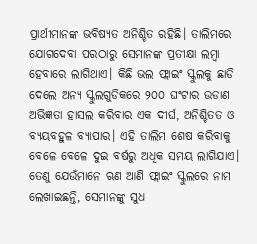ପ୍ରାର୍ଥୀମାନଙ୍କ ଭବିଷ୍ୟତ ଅନିଶ୍ଚିତ ରହିଛି। ତାଲିମରେ ଯୋଗଦେବା ପରଠାରୁ ସେମାନଙ୍କ ପ୍ରତୀକ୍ଷା ଲମ୍ବା ହେବାରେ ଲାଗିଥାଏ। କିଛି ଭଲ ଫ୍ଲାଇଂ ସ୍କୁଲକୁ ଛାଡି ଦେଲେ ଅନ୍ୟ ସ୍କୁଲଗୁଡିକରେ ୨୦୦ ଘଂଟାର ଉଡାଣ ଅଭିଜ୍ଞତା ହାସଲ କରିବାର ଏକ ଦୀର୍ଘ, ଅନିଶ୍ଚିତତ ଓ ବ୍ୟୟବହୁଳ ବ୍ୟାପାର। ଏହି ତାଲିମ ଶେଷ କରିବାକୁ ବେଳେ ବେଳେ ଦୁଇ ବର୍ଷରୁ ଅଧିକ ସମୟ ଲାଗିଯାଏ। ତେଣୁ ଯେଉଁମାନେ ଋଣ ଆଣି ଫ୍ଲାଇଂ ସ୍କୁଲରେ ନାମ ଲେଖାଇଛନ୍ତି, ସେମାନଙ୍କୁ ସୁଧ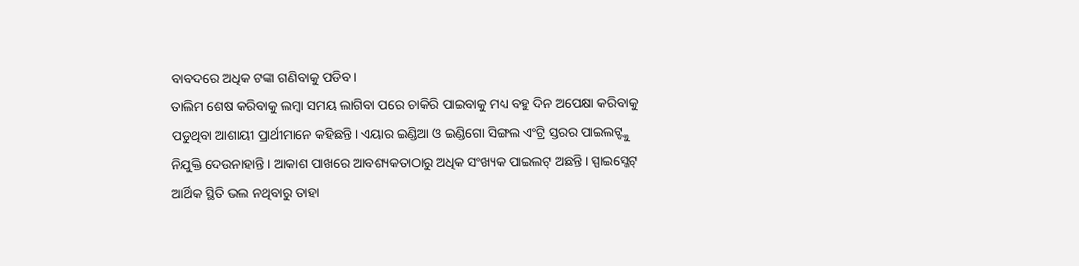ବାବଦରେ ଅଧିକ ଟଙ୍କା ଗଣିବାକୁ ପଡିବ।
ତାଲିମ ଶେଷ କରିବାକୁ ଲମ୍ବା ସମୟ ଲାଗିବା ପରେ ଚାକିରି ପାଇବାକୁ ମଧ୍ୟ ବହୁ ଦିନ ଅପେକ୍ଷା କରିବାକୁ ପଡୁଥିବା ଆଶାୟୀ ପ୍ରାର୍ଥୀମାନେ କହିଛନ୍ତି। ଏୟାର ଇଣ୍ଡିଆ ଓ ଇଣ୍ଡିଗୋ ସିଙ୍ଗଲ ଏଂଟ୍ରି ସ୍ତରର ପାଇଲଟ୍ଙ୍କୁ ନିଯୁକ୍ତି ଦେଉନାହାନ୍ତି। ଆକାଶ ପାଖରେ ଆବଶ୍ୟକତାଠାରୁ ଅଧିକ ସଂଖ୍ୟକ ପାଇଲଟ୍ ଅଛନ୍ତି। ସ୍ପାଇସ୍ଜେଟ୍ ଆର୍ଥିକ ସ୍ଥିତି ଭଲ ନଥିବାରୁ ତାହା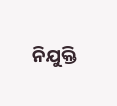ନିଯୁକ୍ତି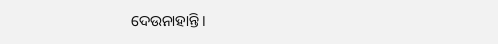ଦେଉନାହାନ୍ତି।